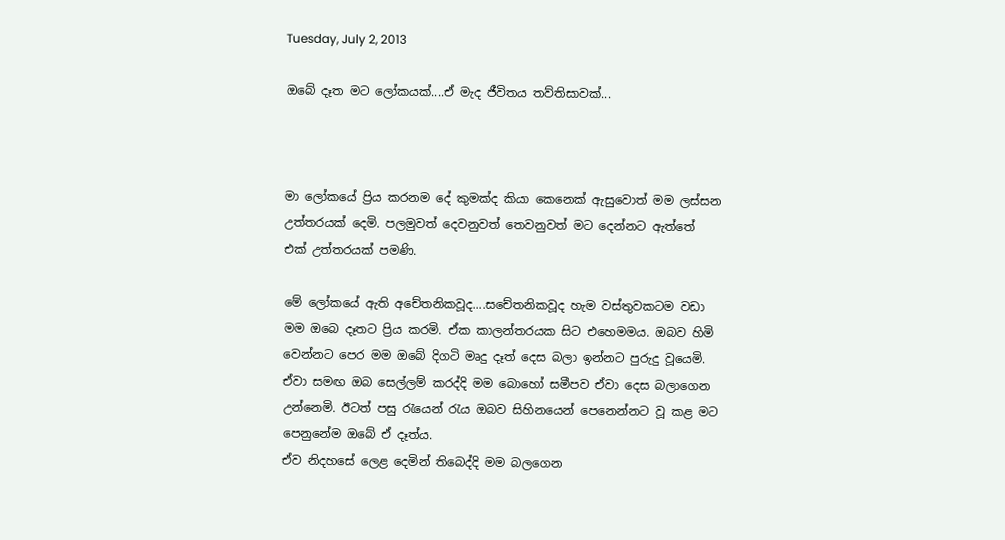Tuesday, July 2, 2013

ඔබේ දෑත මට ලෝකයක්....ඒ මැද ජීවිතය තව්තිසාවක්...



මා ලෝකයේ ප්‍රිය කරනම දේ කුමක්ද කියා කෙනෙක් ඇසුවොත් මම ලස්සන උත්තරයක් දෙමි. පලමුවත් දෙවනුවත් තෙවනුවත් මට දෙන්නට ඇත්තේ එක් උත්තරයක් පමණි.

මේ ලෝකයේ ඇති අචේතනිකවූද....සචේතනිකවූද හැම වස්තුවකටම වඩා මම ඔබෙ දෑතට ප්‍රිය කරමි. ඒක කාලන්තරයක සිට එහෙමමය. ඔබව හිමි වෙන්නට පෙර මම ඔබේ දිගටි මෘදු දෑත් දෙස බලා ඉන්නට පුරුදු වූයෙමි. ඒවා සමඟ ඔබ සෙල්ලම් කරද්දි මම බොහෝ සමීපව ඒවා දෙස බලාගෙන උන්නෙමි. ඊටත් පසු රැයෙන් රැය ඔබව සිහිනයෙන් පෙනෙන්නට වූ කළ මට පෙනුනේම ඔබේ ඒ දෑත්ය.
ඒව නිදහසේ ලෙළ දෙමින් තිබෙද්දි මම බලගෙන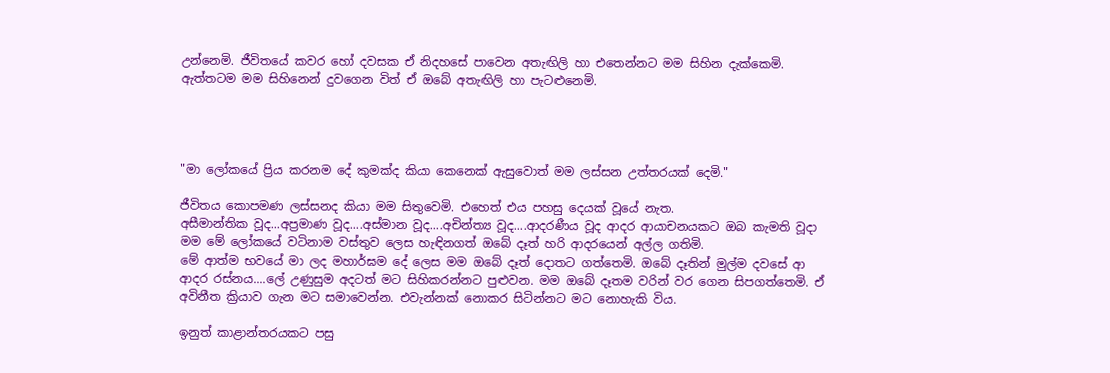උන්නෙමි. ජීවිතයේ කවර හෝ දවසක ඒ නිදහසේ පාවෙන අතැඟිලි හා එතෙන්නට මම සිහින දැක්කෙමි. ඇත්තටම මම සිහිනෙන් දුවගෙන විත් ඒ ඔබේ අතැඟිලි හා පැටළුනෙමි.




"මා ලෝකයේ ප්‍රිය කරනම දේ කුමක්ද කියා කෙනෙක් ඇසුවොත් මම ලස්සන උත්තරයක් දෙමි."

ජීවිතය කොපමණ ලස්සනද කියා මම සිතුවෙමි. එහෙත් එය පහසු දෙයක් වූයේ නැත.
අසීමාන්තික වූද...අප්‍රමාණ වූද....අස්මාන වූද....අචින්ත්‍ය වූද....ආදරණීය වූද ආදර ආයාචනයකට ඔබ කැමති වූදා මම මේ ලෝකයේ වටිනාම වස්තුව ලෙස හැඳිනගත් ඔබේ දෑත් හරි ආදරයෙන් අල්ල ගතිමි.
මේ ආත්ම භවයේ මා ලද මහාර්ඝම දේ ලෙස මම ඔබේ දෑත් දොතට ගත්තෙමි. ඔබේ දෑතින් මුල්ම දවසේ ආ ආදර රස්නය....ලේ උණුසුම අදටත් මට සිහිකරන්නට පුළුවන. මම ඔබේ දෑතම වරින් වර ගෙන සිපගත්තෙමි. ඒ අවිනීත ක්‍රියාව ගැන මට සමාවෙන්න. එවැන්නක් නොකර සිටින්නට මට නොහැකි විය.

ඉනුත් කාළාන්තරයකට පසු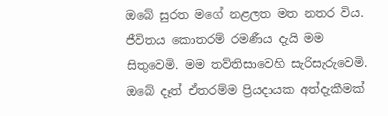ඔබේ සුරත මගේ නළලත මත නතර විය. ජීවිතය කොතරම් රමණීය දැයි මම සිතුවෙමි. මම තව්තිසාවෙහි සැරිසැරුවෙමි. ඔබේ දෑත් ඒතරම්ම ප්‍රියදායක අත්දැකීමක්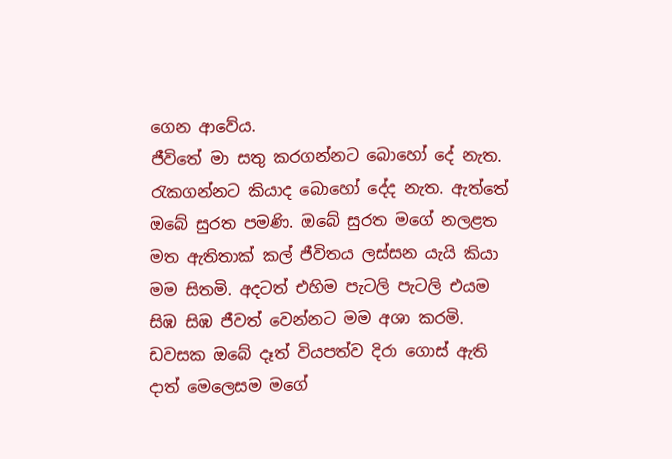ගෙන ආවේය.
ජීවිතේ මා සතු කරගන්නට බොහෝ දේ නැත. රැකගන්නට කියාද බොහෝ දේද නැත. ඇත්තේ ඔබේ සුරත පමණි. ඔබේ සුරත මගේ නලළත මත ඇතිතාක් කල් ජීවිතය ලස්සන යැයි කියා මම සිතමි. අදටත් එහිම පැටලි පැටලි එයම සිඹ සිඹ ජීවත් වෙන්නට මම අශා කරමි. ඩවසක ඔබේ දෑත් වියපත්ව දිරා ගොස් ඇති දාත් මෙලෙසම මගේ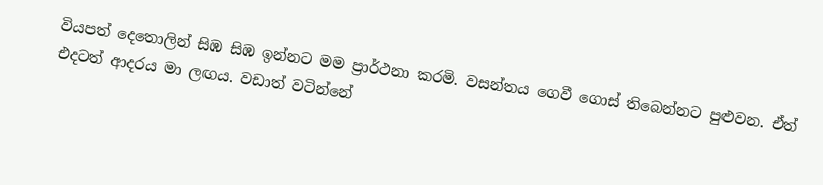වියපත් දෙතොලින් සිඹ සිඹ ඉන්නට මම ප්‍රාර්ථනා කරමි. වසන්තය ගෙවී ගොස් තිබෙන්නට පුළුවන. ඒත් එදටත් ආදරය මා ලඟය. වඩාත් වටින්නේ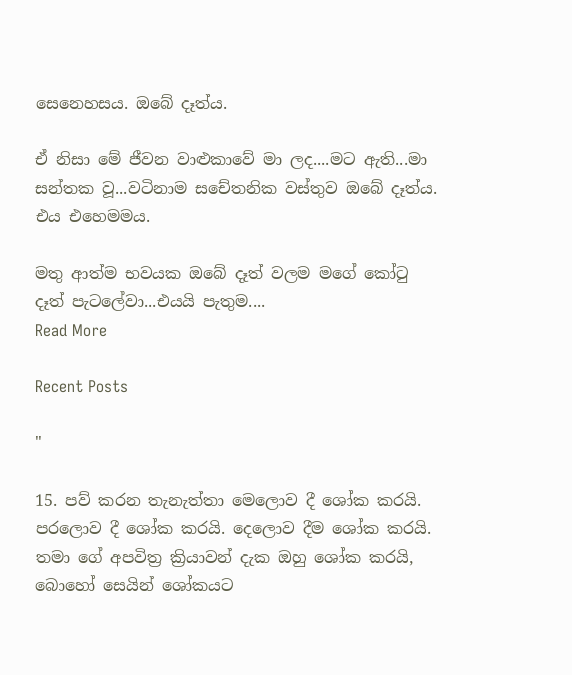සෙනෙහසය. ඔබේ දෑත්ය.

ඒ නිසා මේ ජීවන වාළුකාවේ මා ලද....මට ඇති...මා සන්තක වූ...වටිනාම සචේතනික වස්තුව ඔබේ දෑත්ය. එය එහෙමමය.

මතු ආත්ම භවයක ඔබේ දෑත් වලම මගේ කෝටු දෑත් පැටලේවා...එයයි පැතුම....
Read More

Recent Posts

"

15. පව් කරන තැනැත්තා මෙලොව දී ශෝක කරයි. පරලොව දී ශෝක කරයි. දෙලොව දීම ශෝක කරයි. තමා ගේ අපවිත්‍ර ක්‍රියාවන් දැක ඔහු ශෝක කරයි, බොහෝ සෙයින් ශෝකයට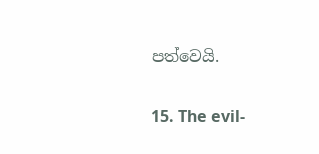පත්වෙයි.

15. The evil-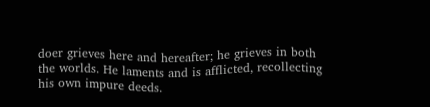doer grieves here and hereafter; he grieves in both the worlds. He laments and is afflicted, recollecting his own impure deeds.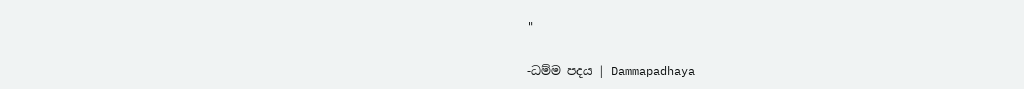"

-ධම්ම පදය | Dammapadhaya